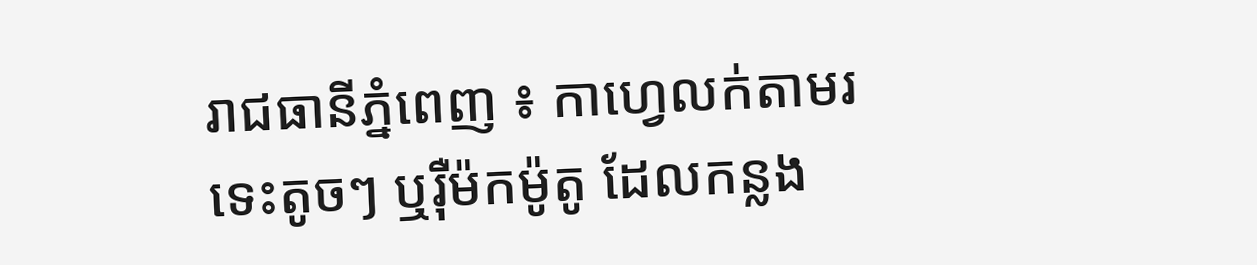រាជធានីភ្នំពេញ ៖ កាហ្វេលក់តាមរទេះតូចៗ ឬរ៉ឺម៉កម៉ូតូ ដែលកន្លង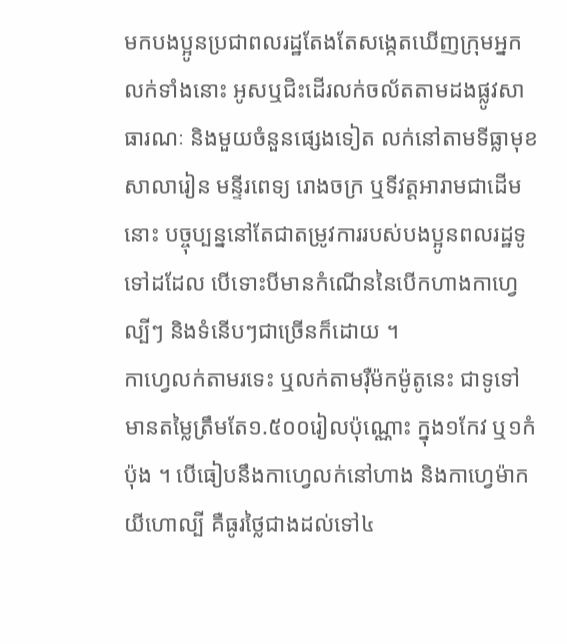មកបងប្អូនប្រជាពលរដ្ឋតែងតែសង្កេតឃើញក្រុមអ្នកលក់ទាំងនោះ អូសឬជិះដើរលក់ចល័តតាមដងផ្លូវសាធារណៈ និងមួយចំនួនផ្សេងទៀត លក់នៅតាមទីធ្លាមុខសាលារៀន មន្ទីរពេទ្យ រោងចក្រ ឬទីវត្តអារាមជាដើមនោះ បច្ចុប្បន្ននៅតែជាតម្រូវការរបស់បងប្អូនពលរដ្ឋទូទៅដដែល បើទោះបីមានកំណើននៃបើកហាងកាហ្វេល្បីៗ និងទំនើបៗជាច្រើនក៏ដោយ ។
កាហ្វេលក់តាមរទេះ ឬលក់តាមរ៉ឺម៉កម៉ូតូនេះ ជាទូទៅមានតម្លៃត្រឹមតែ១.៥០០រៀលប៉ុណ្ណោះ ក្នុង១កែវ ឬ១កំប៉ុង ។ បើធៀបនឹងកាហ្វេលក់នៅហាង និងកាហ្វេម៉ាកយីហោល្បី គឺធូរថ្លៃជាងដល់ទៅ៤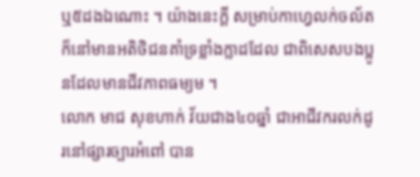ឬ៥ដងឯណោះ ។ យ៉ាងនេះក្ដី សម្រាប់កាហ្វេលក់ចល័តក៏នៅមានអតិថិជនគាំទ្រខ្លាំងក្លាដដែល ជាពិសេសបងប្អូនដែលមានជីវភាពធម្យម ។
លោក មាជ សុខហាក់ វ័យជាង៤០ឆ្នាំ ជាអាជីវករលក់ដូរនៅផ្សារច្បារអំពៅ បាន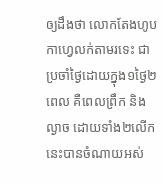ឲ្យដឹងថា លោកតែងហូបកាហ្វេលក់តាមរទេះ ជាប្រចាំថ្ងៃដោយក្នុង១ថ្ងៃ២ពេល គឺពេលព្រឹក និងល្ងាច ដោយទាំង២លើកនេះបានចំណាយអស់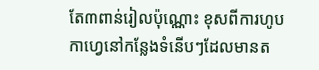តែ៣ពាន់រៀលប៉ុណ្ណោះ ខុសពីការហូបកាហ្វេនៅកន្លែងទំនើបៗដែលមានត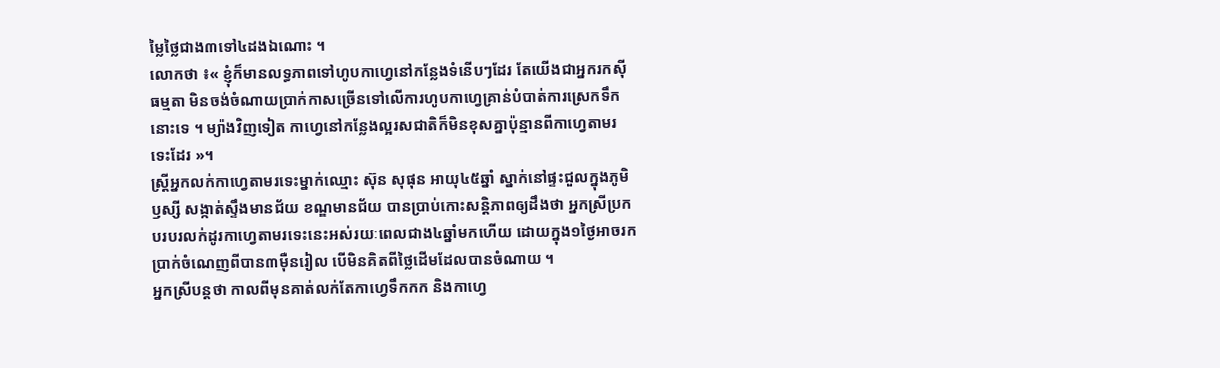ម្លៃថ្លៃជាង៣ទៅ៤ដងឯណោះ ។
លោកថា ៖« ខ្ញុំក៏មានលទ្ធភាពទៅហូបកាហ្វេនៅកន្លែងទំនើបៗដែរ តែយើងជាអ្នករកស៊ីធម្មតា មិនចង់ចំណាយប្រាក់កាសច្រើនទៅលើការហូបកាហ្វេគ្រាន់បំបាត់ការស្រេកទឹកនោះទេ ។ ម្យ៉ាងវិញទៀត កាហ្វេនៅកន្លែងល្អរសជាតិក៏មិនខុសគ្នាប៉ុន្មានពីកាហ្វេតាមរទេះដែរ »។
ស្ត្រីអ្នកលក់កាហ្វេតាមរទេះម្នាក់ឈ្មោះ ស៊ុន សុផុន អាយុ៤៥ឆ្នាំ ស្នាក់នៅផ្ទះជួលក្នុងភូមិឫស្សី សង្កាត់ស្ទឹងមានជ័យ ខណ្ឌមានជ័យ បានប្រាប់កោះសន្តិភាពឲ្យដឹងថា អ្នកស្រីប្រកបរបរលក់ដូរកាហ្វេតាមរទេះនេះអស់រយៈពេលជាង៤ឆ្នាំមកហើយ ដោយក្នុង១ថ្ងៃអាចរកប្រាក់ចំណេញពីបាន៣ម៉ឺនរៀល បើមិនគិតពីថ្លៃដើមដែលបានចំណាយ ។
អ្នកស្រីបន្តថា កាលពីមុនគាត់លក់តែកាហ្វេទឹកកក និងកាហ្វេ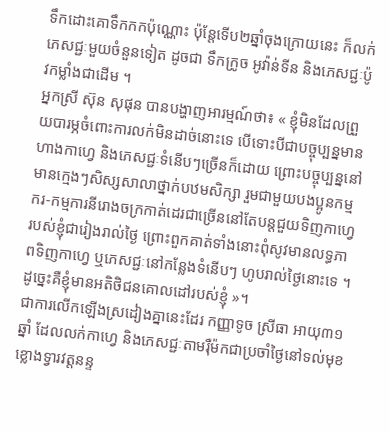ទឹកដោះគោទឹកកកប៉ុណ្ណោះ ប៉ុន្តែទើប២ឆ្នាំចុងក្រោយនេះ ក៏លក់ភេសជ្ជៈមួយចំនួនទៀត ដូចជា ទឹកក្រូច អូវ៉ាន់ទីន និងភេសជ្ជៈប៉ូវកម្លាំងជាដើម ។
អ្នកស្រី ស៊ុន សុផុន បានបង្ហាញអារម្មណ៍ថា៖ « ខ្ញុំមិនដែលព្រួយបារម្ភចំពោះការលក់មិនដាច់នោះទេ បើទោះបីជាបច្ចុប្បន្នមានហាងកាហ្វេ និងភេសជ្ជៈទំនើបៗច្រើនក៏ដោយ ព្រោះបច្ចុប្បន្ននៅមានក្មេងៗសិស្សសាលាថ្នាក់បឋមសិក្សា រួមជាមួយបងប្អូនកម្មករ-កម្មការនីរោងចក្រកាត់ដេរជាច្រើននៅតែបន្តជួយទិញកាហ្វេរបស់ខ្ញុំជារៀងរាល់ថ្ងៃ ព្រោះពួកគាត់ទាំងនោះពុំសូវមានលទ្ធភាពទិញកាហ្វេ ឬភេសជ្ជៈនៅកន្លែងទំនើបៗ ហូបរាល់ថ្ងៃនោះទេ ។ ដូច្នេះគឺខ្ញុំមានអតិថិជនគោលដៅរបស់ខ្ញុំ »។
ជាការលើកឡើងស្រដៀងគ្នានេះដែរ កញ្ញាទូច ស្រីធា អាយុ៣១ឆ្នាំ ដែលលក់កាហ្វេ និងភេសជ្ជៈតាមរ៉ឺម៉កជាប្រចាំថ្ងៃនៅទល់មុខខ្លោងទ្វារវត្តនន្ទ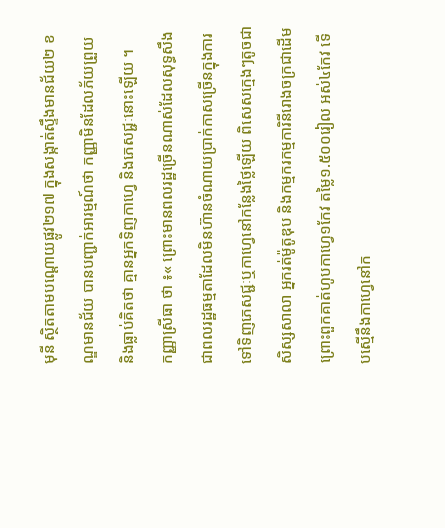មុនី ស្ថិតតាមបណ្តោយផ្លូវ២១៧ ក្នុងសង្កាត់ស្ទឹងមានជ័យ២ ខណ្ឌមានជ័យ បានបញ្ជាក់អារម្មណ៍ថា កញ្ញាមិនដែលភ័យព្រួយ និងធ្លាប់គិតថា គ្មានអ្នកទិញកាហ្វេ និងភេសជ្ជៈនោះឡើយ ។
កញ្ញាស្រីធា ថា ៖« ព្រោះមានពលរដ្ឋច្រើនណាស់ដែលសុទ្ធសឹងជាពលរដ្ឋធម្មតាដែលមិនហ៊ានចំណាយប្រាក់កាសច្រើនក្នុងការទៅទិញភេសជ្ជៈឬកាហ្វេនៅកន្លែងថ្លៃឡើយ ពិសេសក្មេងៗតូចជាសិស្សសាលា អ្នករត់ម៉ូតូឌុប និងកម្មករកម្មការិនីរោងចក្រជាដើម ព្រោះពួកគាត់ហូបកាហ្វេ១កែវ តម្លៃ១.៥០០រៀល អស់៤កែវ ទើបស្មើនឹងកាហ្វេនៅក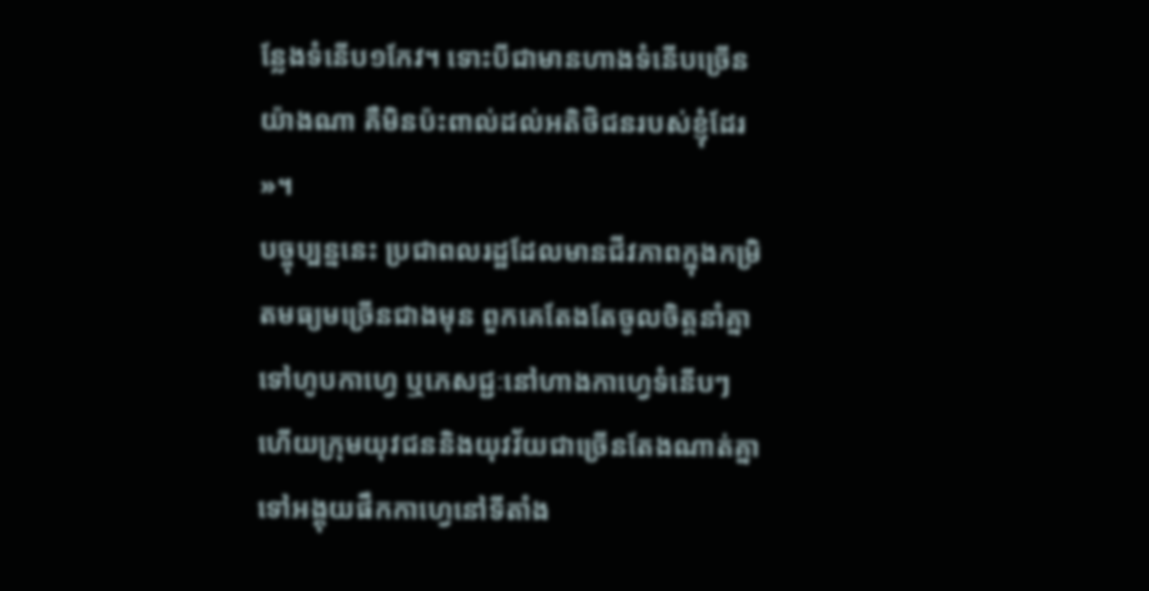ន្លែងទំនើប១កែវ។ ទោះបីជាមានហាងទំនើបច្រើនយ៉ាងណា គឺមិនប៉ះពាល់ដល់អតិថិជនរបស់ខ្ញុំដែរ »។
បច្ចុប្បន្ននេះ ប្រជាពលរដ្ឋដែលមានជីវភាពក្នុងកម្រិតមធ្យមច្រើនជាងមុន ពួកគេតែងតែចូលចិត្តនាំគ្នាទៅហូបកាហ្វេ ឬភេសជ្ជៈនៅហាងកាហ្វេទំនើបៗ ហើយក្រុមយុវជននិងយុវវ័យជាច្រើនតែងណាត់គ្នាទៅអង្គុយផឹកកាហ្វេនៅទីតាំង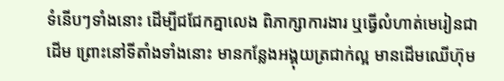ទំនើបៗទាំងនោះ ដើម្បីជជែកគ្នាលេង ពិភាក្សាការងារ ឬធ្វើលំហាត់មេរៀនជាដើម ព្រោះនៅទីតាំងទាំងនោះ មានកន្លែងអង្គុយត្រជាក់ល្អ មានដើមឈើហ៊ុម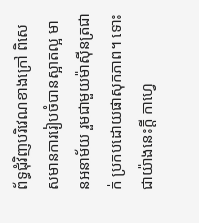ព័ទ្ធជុំវិញបរិវេណខាងក្រៅ ពិសេសមានការរៀបចំបានស្អាតល្អ មានអនាម័យ រួមជាមួយម៉ាស៊ីនត្រជាក់ ប្រកបដោយផាសុកភាព។ ទោះជាយ៉ាងនេះក្ដី កាហ្វេ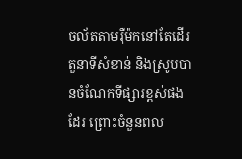ចល័តតាមរ៉ឺម៉កនៅតែដើរតួនាទីសំខាន់ និងស្រូបបានចំណែកទីផ្សារខ្ពស់ផងដែរ ព្រោះចំនួនពល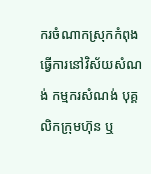ករចំណាកស្រុកកំពុងធ្វើការនៅវិស័យសំណង់ កម្មករសំណង់ បុគ្គលិកក្រុមហ៊ុន ឬ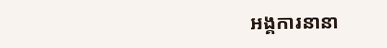អង្គការនានា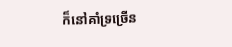ក៏នៅគាំទ្រច្រើន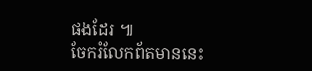ផងដែរ ៕
ចែករំលែកព័តមាននេះ